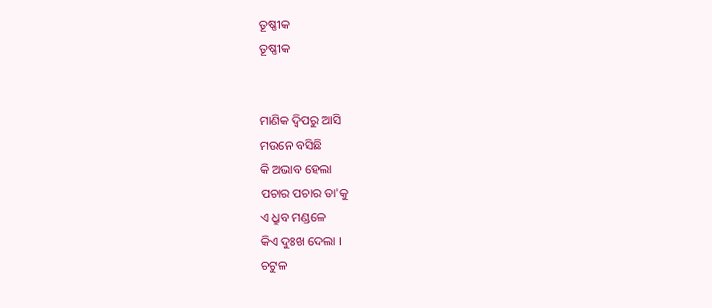ତୂଷ୍ଣୀକ
ତୂଷ୍ଣୀକ


ମାଣିକ ଦ୍ବିପରୁ ଆସି
ମଉନେ ବସିଛି
କି ଅଭାବ ହେଲା
ପଚାର ପଚାର ତା'କୁ
ଏ ଧ୍ରୁବ ମଣ୍ଡଳେ
କିଏ ଦୁଃଖ ଦେଲା ।
ଚଟୁଳ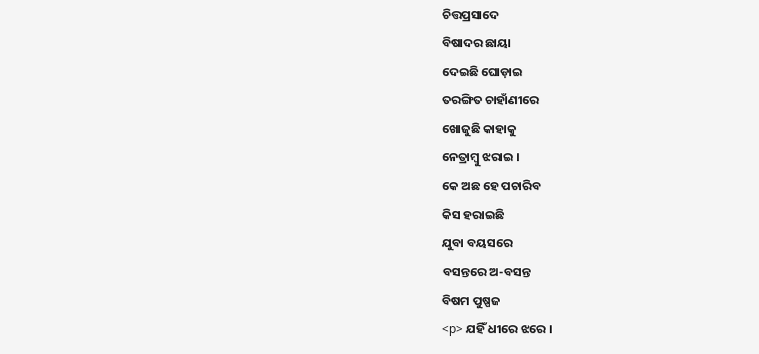ଚିତ୍ତପ୍ରସାଦେ
ବିଷାଦର ଛାୟା
ଦେଇଛି ଘୋଡ଼ାଇ
ତରଙ୍ଗିତ ଚାହାଁଣୀରେ
ଖୋଜୁଛି କାହାକୁ
ନେତ୍ରାମ୍ବୁ ଝରାଇ ।
କେ ଅଛ ହେ ପଚାରିବ
କିସ ହରାଇଛି
ଯୁବା ବୟସରେ
ବସନ୍ତରେ ଅ-ବସନ୍ତ
ବିଷମ ପୁଷ୍ପଜ
<p> ଯହିଁ ଧୀରେ ଝରେ ।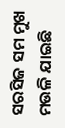ସରସିଜ ସମ ମୁଖ
ମଉଳି ଯାଇଛି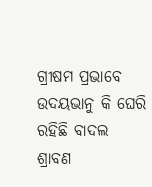ଗ୍ରୀଷମ ପ୍ରଭାବେ
ଉଦୟଭାନୁ କି ଘେରି
ରହିଛି ବାଦଲ
ଶ୍ରାବଣ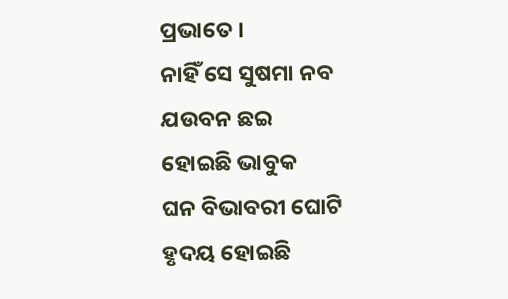ପ୍ରଭାତେ ।
ନାହିଁ ସେ ସୁଷମା ନବ
ଯଉବନ ଛଇ
ହୋଇଛି ଭାବୁକ
ଘନ ବିଭାବରୀ ଘୋଟି
ହୃଦୟ ହୋଇଛି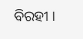ବିରହୀ ।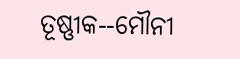ତୂଷ୍ଣୀକ--ମୌନୀ